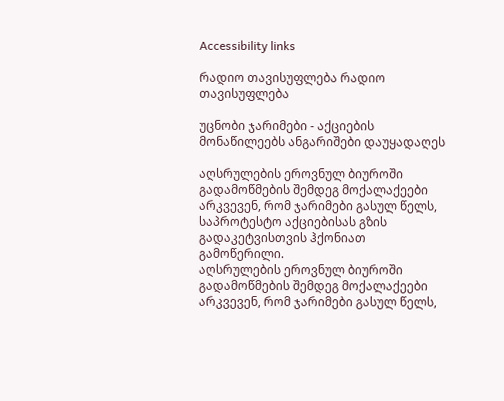Accessibility links

რადიო თავისუფლება რადიო თავისუფლება

უცნობი ჯარიმები - აქციების მონაწილეებს ანგარიშები დაუყადაღეს

აღსრულების ეროვნულ ბიუროში გადამოწმების შემდეგ მოქალაქეები არკვევენ, რომ ჯარიმები გასულ წელს, საპროტესტო აქციებისას გზის გადაკეტვისთვის ჰქონიათ გამოწერილი.
აღსრულების ეროვნულ ბიუროში გადამოწმების შემდეგ მოქალაქეები არკვევენ, რომ ჯარიმები გასულ წელს,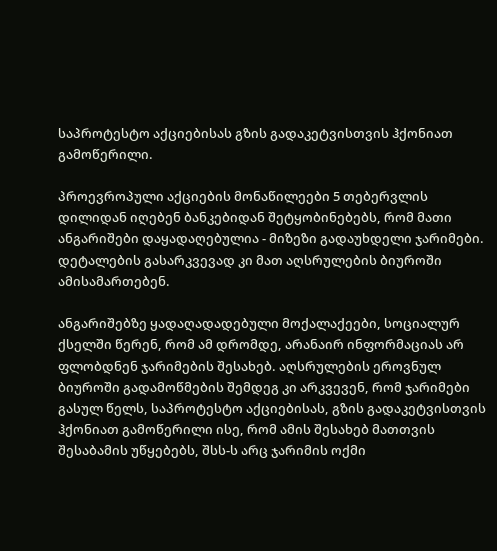საპროტესტო აქციებისას გზის გადაკეტვისთვის ჰქონიათ გამოწერილი.

პროევროპული აქციების მონაწილეები 5 თებერვლის დილიდან იღებენ ბანკებიდან შეტყობინებებს, რომ მათი ანგარიშები დაყადაღებულია - მიზეზი გადაუხდელი ჯარიმები. დეტალების გასარკვევად კი მათ აღსრულების ბიუროში ამისამართებენ.

ანგარიშებზე ყადაღადადებული მოქალაქეები, სოციალურ ქსელში წერენ, რომ ამ დრომდე, არანაირ ინფორმაციას არ ფლობდნენ ჯარიმების შესახებ. აღსრულების ეროვნულ ბიუროში გადამოწმების შემდეგ კი არკვევენ, რომ ჯარიმები გასულ წელს, საპროტესტო აქციებისას, გზის გადაკეტვისთვის ჰქონიათ გამოწერილი ისე, რომ ამის შესახებ მათთვის შესაბამის უწყებებს, შსს-ს არც ჯარიმის ოქმი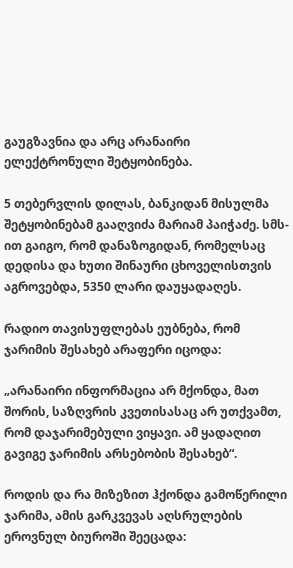გაუგზავნია და არც არანაირი ელექტრონული შეტყობინება.

5 თებერვლის დილას, ბანკიდან მისულმა შეტყობინებამ გააღვიძა მარიამ პაიჭაძე. სმს-ით გაიგო, რომ დანაზოგიდან, რომელსაც დედისა და ხუთი შინაური ცხოველისთვის აგროვებდა, 5350 ლარი დაუყადაღეს.

რადიო თავისუფლებას ეუბნება, რომ ჯარიმის შესახებ არაფერი იცოდა:

„არანაირი ინფორმაცია არ მქონდა, მათ შორის, საზღვრის კვეთისასაც არ უთქვამთ, რომ დაჯარიმებული ვიყავი. ამ ყადაღით გავიგე ჯარიმის არსებობის შესახებ“.

როდის და რა მიზეზით ჰქონდა გამოწერილი ჯარიმა, ამის გარკვევას აღსრულების ეროვნულ ბიუროში შეეცადა: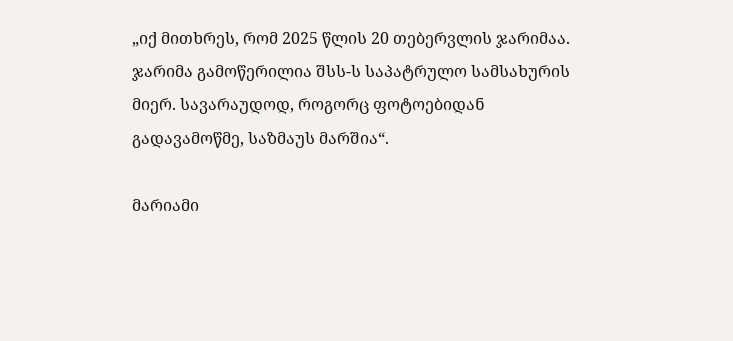„იქ მითხრეს, რომ 2025 წლის 20 თებერვლის ჯარიმაა. ჯარიმა გამოწერილია შსს-ს საპატრულო სამსახურის მიერ. სავარაუდოდ, როგორც ფოტოებიდან გადავამოწმე, საზმაუს მარშია“.

მარიამი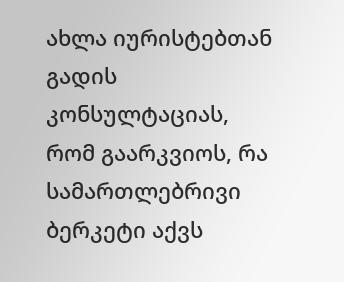ახლა იურისტებთან გადის კონსულტაციას, რომ გაარკვიოს, რა სამართლებრივი ბერკეტი აქვს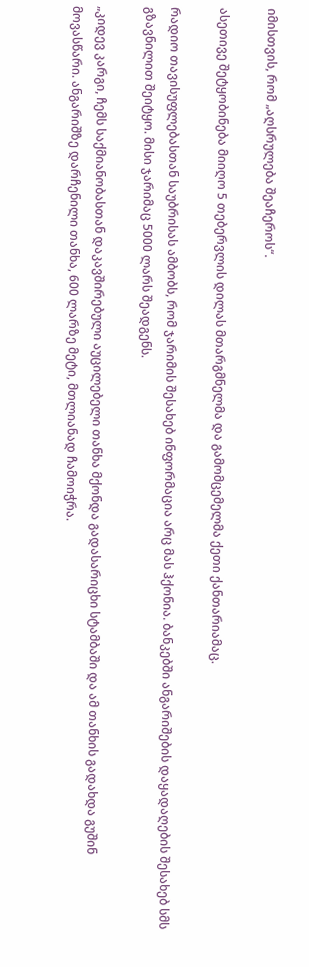იმისთვის, რომ „აღსრულება შეაჩეროს“.

ასეთივე შეტყობინება მიიღო 5 თებერვლის დილას მთარგმნელმა და გამომცემელმა ქეთი ქანთარიამაც.

რადიო თავისუფლებასთან საუბრისას ამბობს, რომ ჯარიმის შესახებ ინფორმაცია არც მას ჰქონია. ბანკებში ანგარიშების დაყადაღების შესახებ სმს გზავნილით შეიტყო. მისი ჯარიმაც 5000 ლარს შეადგენს.

„კიდევ კარგი, ჩემს საქმიანობასთან დაკავშირებული აუცილებელი თანხა მქონდა გადასარიცხი სტამბაში და ამ თანხის გადახდა გუშინ მოვასწარი. ანგარიშზე დარჩენილი თანხა, 600 ლარზე მეტი, მთლიანად ჩამოიჭრა.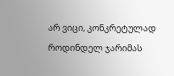არ ვიცი, კონკრეტულად როდინდელ ჯარიმას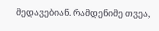მედავებიან. რამდენიმე თვეა,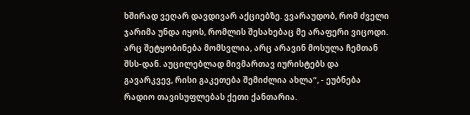ხშირად ვეღარ დავდივარ აქციებზე. ვვარაუდობ, რომ ძველი ჯარიმა უნდა იყოს, რომლის შესახებაც მე არაფერი ვიცოდი. არც შეტყობინება მომსვლია, არც არავინ მოსულა ჩემთან შსს-დან. აუცილებლად მივმართავ იურისტებს და გავარკვევ, რისი გაკეთება შემიძლია ახლა“, - ეუბნება რადიო თავისუფლებას ქეთი ქანთარია.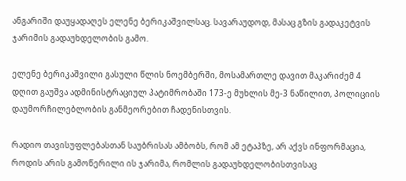ანგარიში დაუყადაღეს ელენე ბერიკაშვილსაც. სავარაუდოდ, მასაც გზის გადაკეტვის ჯარიმის გადაუხდელობის გამო.

ელენე ბერიკაშვილი გასული წლის ნოემბერში, მოსამართლე დავით მაკარიძემ 4 დღით გაუშვა ადმინისტრაციულ პატიმრობაში 173-ე მუხლის მე-3 ნაწილით, პოლიციის დაუმორჩილებლობის განმეორებით ჩადენისთვის.

რადიო თავისუფლებასთან საუბრისას ამბობს, რომ ამ ეტაპზე, არ აქვს ინფორმაცია, როდის არის გამოწერილი ის ჯარიმა, რომლის გადაუხდელობისთვისაც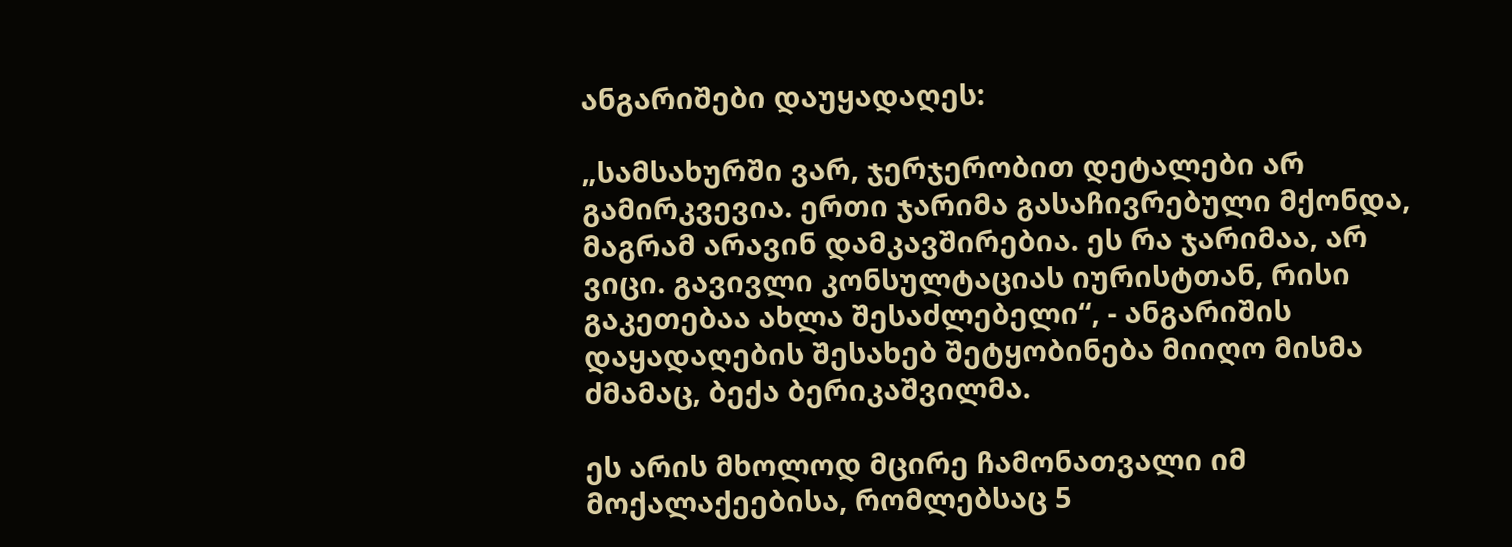ანგარიშები დაუყადაღეს:

„სამსახურში ვარ, ჯერჯერობით დეტალები არ გამირკვევია. ერთი ჯარიმა გასაჩივრებული მქონდა, მაგრამ არავინ დამკავშირებია. ეს რა ჯარიმაა, არ ვიცი. გავივლი კონსულტაციას იურისტთან, რისი გაკეთებაა ახლა შესაძლებელი“, - ანგარიშის დაყადაღების შესახებ შეტყობინება მიიღო მისმა ძმამაც, ბექა ბერიკაშვილმა.

ეს არის მხოლოდ მცირე ჩამონათვალი იმ მოქალაქეებისა, რომლებსაც 5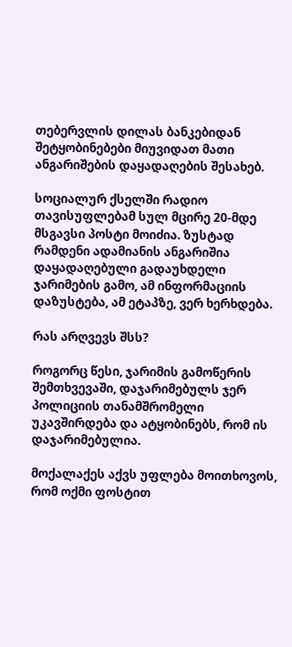თებერვლის დილას ბანკებიდან შეტყობინებები მიუვიდათ მათი ანგარიშების დაყადაღების შესახებ.

სოციალურ ქსელში რადიო თავისუფლებამ სულ მცირე 20-მდე მსგავსი პოსტი მოიძია. ზუსტად რამდენი ადამიანის ანგარიშია დაყადაღებული გადაუხდელი ჯარიმების გამო, ამ ინფორმაციის დაზუსტება, ამ ეტაპზე, ვერ ხერხდება.

რას არღვევს შსს?

როგორც წესი, ჯარიმის გამოწერის შემთხვევაში, დაჯარიმებულს ჯერ პოლიციის თანამშრომელი უკავშირდება და ატყობინებს, რომ ის დაჯარიმებულია.

მოქალაქეს აქვს უფლება მოითხოვოს, რომ ოქმი ფოსტით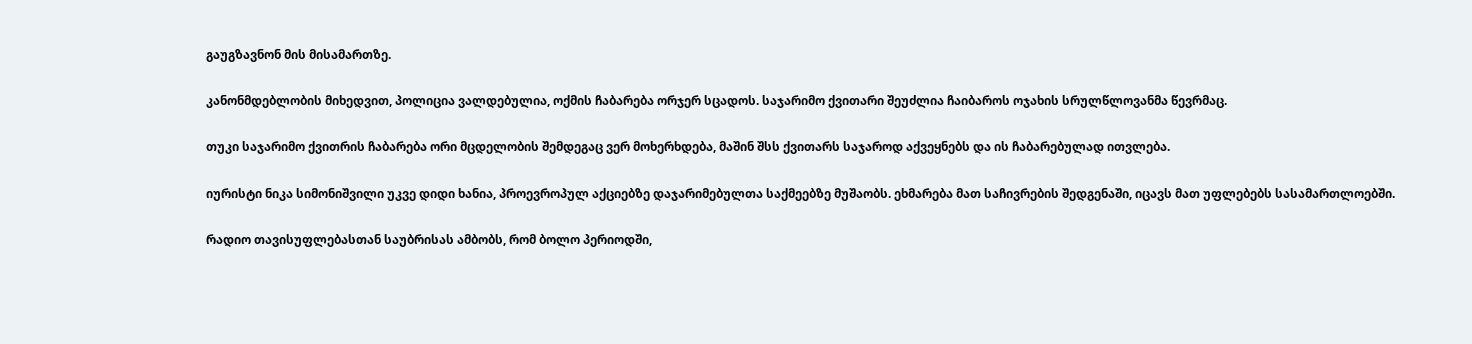გაუგზავნონ მის მისამართზე.

კანონმდებლობის მიხედვით, პოლიცია ვალდებულია, ოქმის ჩაბარება ორჯერ სცადოს. საჯარიმო ქვითარი შეუძლია ჩაიბაროს ოჯახის სრულწლოვანმა წევრმაც.

თუკი საჯარიმო ქვითრის ჩაბარება ორი მცდელობის შემდეგაც ვერ მოხერხდება, მაშინ შსს ქვითარს საჯაროდ აქვეყნებს და ის ჩაბარებულად ითვლება.

იურისტი ნიკა სიმონიშვილი უკვე დიდი ხანია, პროევროპულ აქციებზე დაჯარიმებულთა საქმეებზე მუშაობს. ეხმარება მათ საჩივრების შედგენაში, იცავს მათ უფლებებს სასამართლოებში.

რადიო თავისუფლებასთან საუბრისას ამბობს, რომ ბოლო პერიოდში,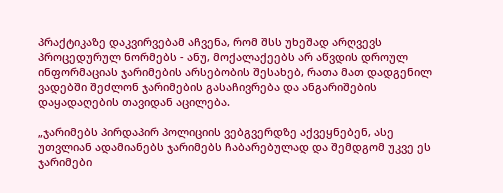პრაქტიკაზე დაკვირვებამ აჩვენა, რომ შსს უხეშად არღვევს პროცედურულ ნორმებს - ანუ, მოქალაქეებს არ აწვდის დროულ ინფორმაციას ჯარიმების არსებობის შესახებ, რათა მათ დადგენილ ვადებში შეძლონ ჯარიმების გასაჩივრება და ანგარიშების დაყადაღების თავიდან აცილება.

„ჯარიმებს პირდაპირ პოლიციის ვებგვერდზე აქვეყნებენ, ასე უთვლიან ადამიანებს ჯარიმებს ჩაბარებულად და შემდგომ უკვე ეს ჯარიმები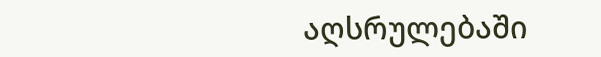აღსრულებაში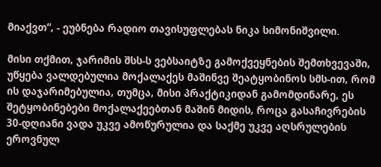მიაქვთ“, - ეუბნება რადიო თავისუფლებას ნიკა სიმონიშვილი.

მისი თქმით, ჯარიმის შსს-ს ვებსაიტზე გამოქვეყნების შემთხვევაში, უწყება ვალდებულია მოქალაქეს მაშინვე შეატყობინოს სმს-ით, რომ ის დაჯარიმებულია, თუმცა, მისი პრაქტიკიდან გამომდინარე, ეს შეტყობინებები მოქალაქეებთან მაშინ მიდის, როცა გასაჩივრების 30-დღიანი ვადა უკვე ამოწურულია და საქმე უკვე აღსრულების ეროვნულ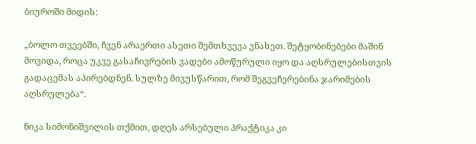ბიუროში მიდის:

„ბოლო თვეებში, ჩვენ არაერთი ასეთი შემთხვევა ვნახეთ. შეტყობინებები მაშინ მოვიდა, როცა უკვე გასაჩივრების ვადები ამოწურული იყო და აღსრულებისთვის გადაცემას აპირებდნენ. სულზე მივუსწარით, რომ შეგვეჩერებინა ჯარიმების აღსრულება“.

ნიკა სიმონიშვილის თქმით, დღეს არსებული პრაქტიკა კი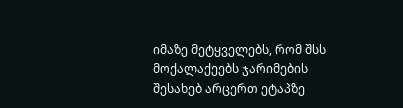იმაზე მეტყველებს, რომ შსს მოქალაქეებს ჯარიმების შესახებ არცერთ ეტაპზე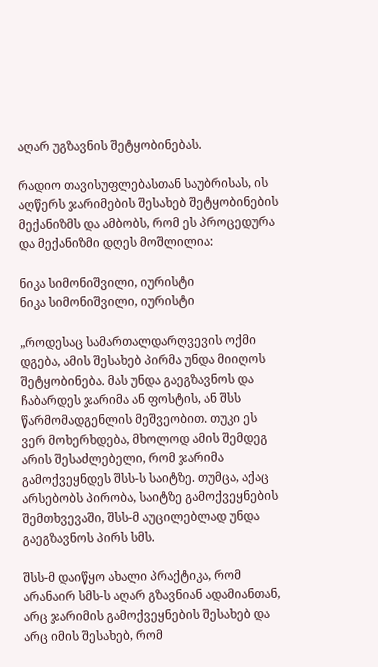აღარ უგზავნის შეტყობინებას.

რადიო თავისუფლებასთან საუბრისას, ის აღწერს ჯარიმების შესახებ შეტყობინების მექანიზმს და ამბობს, რომ ეს პროცედურა და მექანიზმი დღეს მოშლილია:

ნიკა სიმონიშვილი, იურისტი
ნიკა სიმონიშვილი, იურისტი

„როდესაც სამართალდარღვევის ოქმი დგება, ამის შესახებ პირმა უნდა მიიღოს შეტყობინება. მას უნდა გაეგზავნოს და ჩაბარდეს ჯარიმა ან ფოსტის, ან შსს წარმომადგენლის მეშვეობით. თუკი ეს ვერ მოხერხდება, მხოლოდ ამის შემდეგ არის შესაძლებელი, რომ ჯარიმა გამოქვეყნდეს შსს-ს საიტზე. თუმცა, აქაც არსებობს პირობა, საიტზე გამოქვეყნების შემთხვევაში, შსს-მ აუცილებლად უნდა გაეგზავნოს პირს სმს.

შსს-მ დაიწყო ახალი პრაქტიკა, რომ არანაირ სმს-ს აღარ გზავნიან ადამიანთან, არც ჯარიმის გამოქვეყნების შესახებ და არც იმის შესახებ, რომ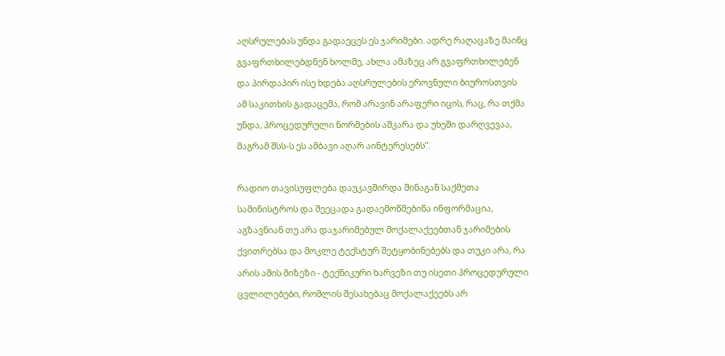აღსრულებას უნდა გადაეცეს ეს ჯარიმები. ადრე რაღაცაზე მაინც გვაფრთხილებდნენ ხოლმე, ახლა ამაზეც არ გვაფრთხილებენ და პირდაპირ ისე ხდება აღსრულების ეროვნული ბიუროსთვის ამ საკითხის გადაცემა, რომ არავინ არაფერი იცის, რაც, რა თქმა უნდა, პროცედურული ნორმების აშკარა და უხეში დარღვევაა, მაგრამ შსს-ს ეს ამბავი აღარ აინტერესებს“.

რადიო თავისუფლება დაუკავშირდა შინაგან საქმეთა სამინისტროს და შეეცადა გადაემოწმებინა ინფორმაცია, აგზავნიან თუ არა დაჯარიმებულ მოქალაქეებთან ჯარიმების ქვითრებსა და მოკლე ტექსტურ შეტყობინებებს და თუკი არა, რა არის ამის მიზეზი - ტექნიკური ხარვეზი თუ ისეთი პროცედურული ცვლილებები, რომლის შესახებაც მოქალაქეებს არ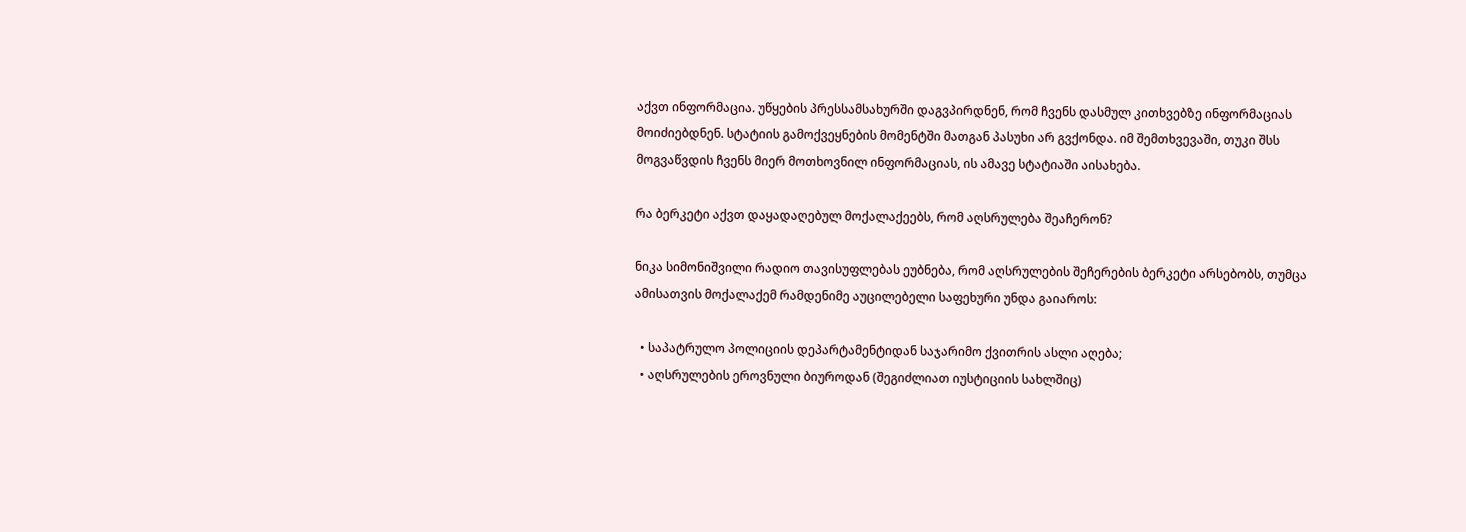აქვთ ინფორმაცია. უწყების პრესსამსახურში დაგვპირდნენ, რომ ჩვენს დასმულ კითხვებზე ინფორმაციას მოიძიებდნენ. სტატიის გამოქვეყნების მომენტში მათგან პასუხი არ გვქონდა. იმ შემთხვევაში, თუკი შსს მოგვაწვდის ჩვენს მიერ მოთხოვნილ ინფორმაციას, ის ამავე სტატიაში აისახება.

რა ბერკეტი აქვთ დაყადაღებულ მოქალაქეებს, რომ აღსრულება შეაჩერონ?

ნიკა სიმონიშვილი რადიო თავისუფლებას ეუბნება, რომ აღსრულების შეჩერების ბერკეტი არსებობს, თუმცა ამისათვის მოქალაქემ რამდენიმე აუცილებელი საფეხური უნდა გაიაროს:

  • საპატრულო პოლიციის დეპარტამენტიდან საჯარიმო ქვითრის ასლი აღება;
  • აღსრულების ეროვნული ბიუროდან (შეგიძლიათ იუსტიციის სახლშიც)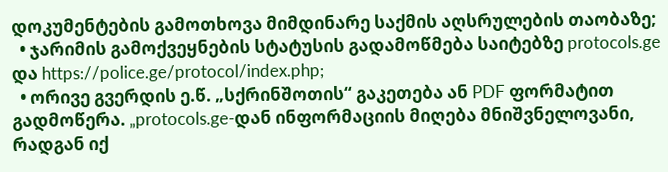დოკუმენტების გამოთხოვა მიმდინარე საქმის აღსრულების თაობაზე;
  • ჯარიმის გამოქვეყნების სტატუსის გადამოწმება საიტებზე protocols.ge და https://police.ge/protocol/index.php;
  • ორივე გვერდის ე.წ. „სქრინშოთის“ გაკეთება ან PDF ფორმატით გადმოწერა. „protocols.ge-დან ინფორმაციის მიღება მნიშვნელოვანი, რადგან იქ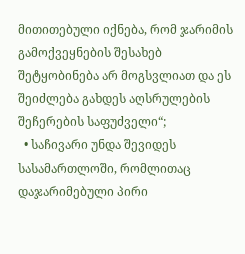მითითებული იქნება, რომ ჯარიმის გამოქვეყნების შესახებ შეტყობინება არ მოგსვლიათ და ეს შეიძლება გახდეს აღსრულების შეჩერების საფუძველი“;
  • საჩივარი უნდა შევიდეს სასამართლოში, რომლითაც დაჯარიმებული პირი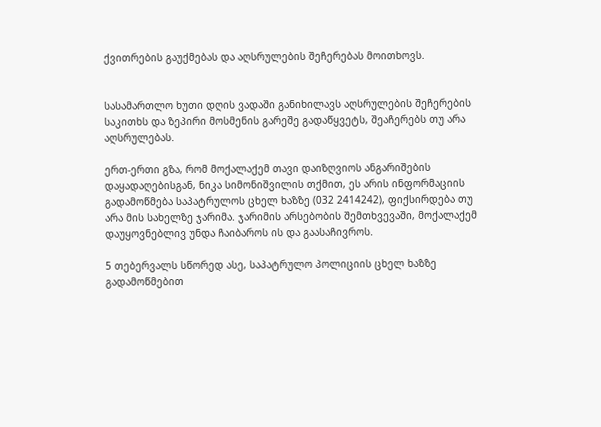ქვითრების გაუქმებას და აღსრულების შეჩერებას მოითხოვს.


სასამართლო ხუთი დღის ვადაში განიხილავს აღსრულების შეჩერების საკითხს და ზეპირი მოსმენის გარეშე გადაწყვეტს, შეაჩერებს თუ არა აღსრულებას.

ერთ-ერთი გზა, რომ მოქალაქემ თავი დაიზღვიოს ანგარიშების დაყადაღებისგან, ნიკა სიმონიშვილის თქმით, ეს არის ინფორმაციის გადამოწმება საპატრულოს ცხელ ხაზზე (032 2414242), ფიქსირდება თუ არა მის სახელზე ჯარიმა. ჯარიმის არსებობის შემთხვევაში, მოქალაქემ დაუყოვნებლივ უნდა ჩაიბაროს ის და გაასაჩივროს.

5 თებერვალს სწორედ ასე, საპატრულო პოლიციის ცხელ ხაზზე გადამოწმებით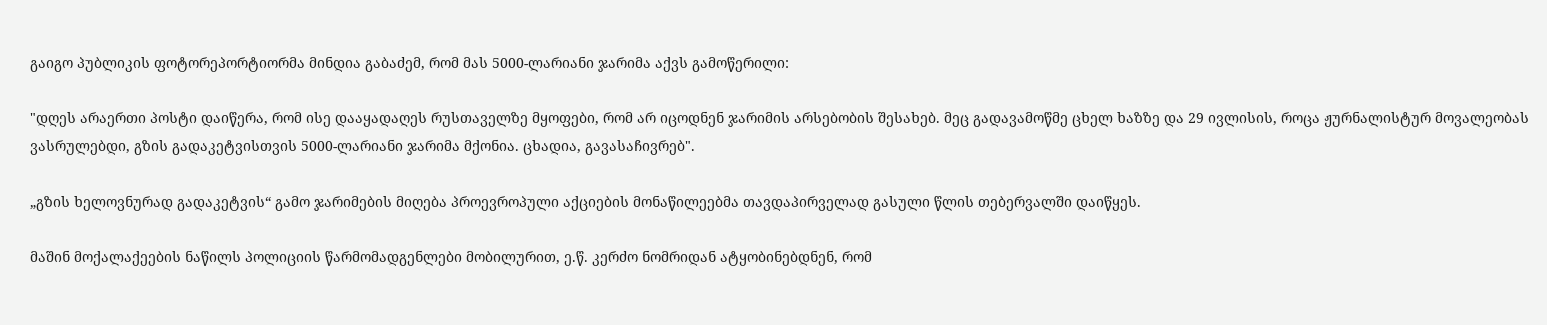გაიგო პუბლიკის ფოტორეპორტიორმა მინდია გაბაძემ, რომ მას 5000-ლარიანი ჯარიმა აქვს გამოწერილი:

"დღეს არაერთი პოსტი დაიწერა, რომ ისე დააყადაღეს რუსთაველზე მყოფები, რომ არ იცოდნენ ჯარიმის არსებობის შესახებ. მეც გადავამოწმე ცხელ ხაზზე და 29 ივლისის, როცა ჟურნალისტურ მოვალეობას ვასრულებდი, გზის გადაკეტვისთვის 5000-ლარიანი ჯარიმა მქონია. ცხადია, გავასაჩივრებ".

„გზის ხელოვნურად გადაკეტვის“ გამო ჯარიმების მიღება პროევროპული აქციების მონაწილეებმა თავდაპირველად გასული წლის თებერვალში დაიწყეს.

მაშინ მოქალაქეების ნაწილს პოლიციის წარმომადგენლები მობილურით, ე.წ. კერძო ნომრიდან ატყობინებდნენ, რომ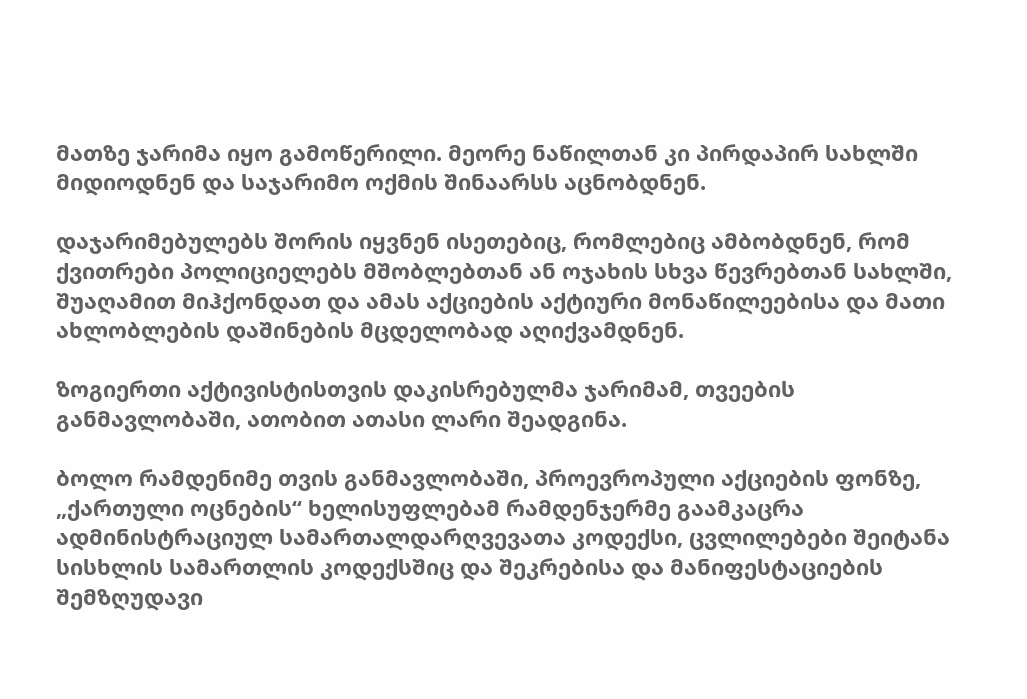მათზე ჯარიმა იყო გამოწერილი. მეორე ნაწილთან კი პირდაპირ სახლში მიდიოდნენ და საჯარიმო ოქმის შინაარსს აცნობდნენ.

დაჯარიმებულებს შორის იყვნენ ისეთებიც, რომლებიც ამბობდნენ, რომ ქვითრები პოლიციელებს მშობლებთან ან ოჯახის სხვა წევრებთან სახლში, შუაღამით მიჰქონდათ და ამას აქციების აქტიური მონაწილეებისა და მათი ახლობლების დაშინების მცდელობად აღიქვამდნენ.

ზოგიერთი აქტივისტისთვის დაკისრებულმა ჯარიმამ, თვეების განმავლობაში, ათობით ათასი ლარი შეადგინა.

ბოლო რამდენიმე თვის განმავლობაში, პროევროპული აქციების ფონზე, „ქართული ოცნების“ ხელისუფლებამ რამდენჯერმე გაამკაცრა ადმინისტრაციულ სამართალდარღვევათა კოდექსი, ცვლილებები შეიტანა სისხლის სამართლის კოდექსშიც და შეკრებისა და მანიფესტაციების შემზღუდავი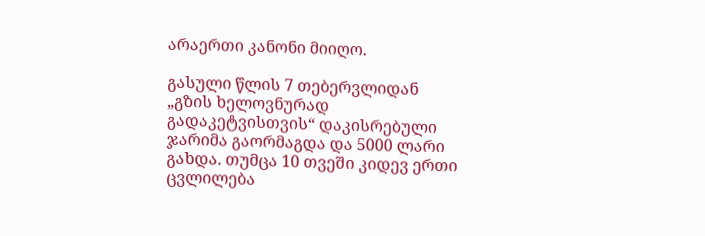არაერთი კანონი მიიღო.

გასული წლის 7 თებერვლიდან „გზის ხელოვნურად გადაკეტვისთვის“ დაკისრებული ჯარიმა გაორმაგდა და 5000 ლარი გახდა. თუმცა 10 თვეში კიდევ ერთი ცვლილება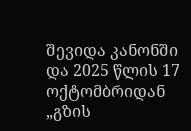შევიდა კანონში და 2025 წლის 17 ოქტომბრიდან „გზის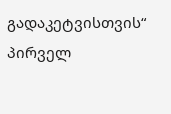გადაკეტვისთვის“ პირველ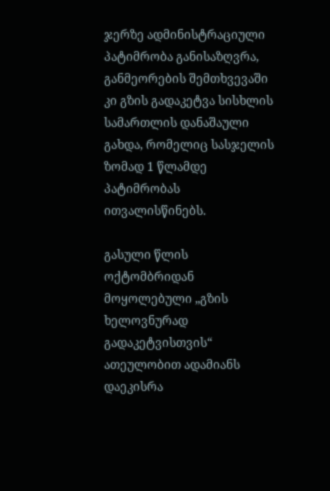ჯერზე ადმინისტრაციული პატიმრობა განისაზღვრა, განმეორების შემთხვევაში კი გზის გადაკეტვა სისხლის სამართლის დანაშაული გახდა, რომელიც სასჯელის ზომად 1 წლამდე პატიმრობას ითვალისწინებს.

გასული წლის ოქტომბრიდან მოყოლებული „გზის ხელოვნურად გადაკეტვისთვის“ ათეულობით ადამიანს დაეკისრა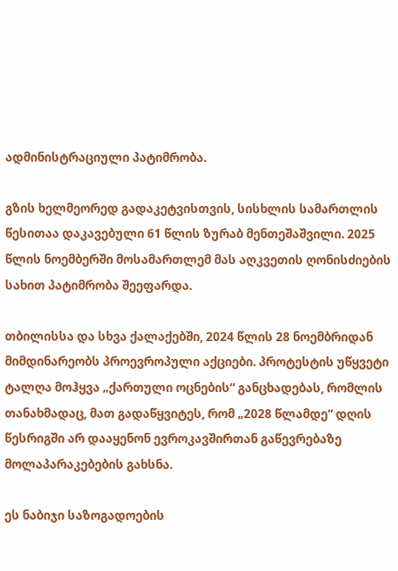ადმინისტრაციული პატიმრობა.

გზის ხელმეორედ გადაკეტვისთვის, სისხლის სამართლის წესითაა დაკავებული 61 წლის ზურაბ მენთეშაშვილი. 2025 წლის ნოემბერში მოსამართლემ მას აღკვეთის ღონისძიების სახით პატიმრობა შეეფარდა.

თბილისსა და სხვა ქალაქებში, 2024 წლის 28 ნოემბრიდან მიმდინარეობს პროევროპული აქციები. პროტესტის უწყვეტი ტალღა მოჰყვა „ქართული ოცნების“ განცხადებას, რომლის თანახმადაც, მათ გადაწყვიტეს, რომ „2028 წლამდე“ დღის წესრიგში არ დააყენონ ევროკავშირთან გაწევრებაზე მოლაპარაკებების გახსნა.

ეს ნაბიჯი საზოგადოების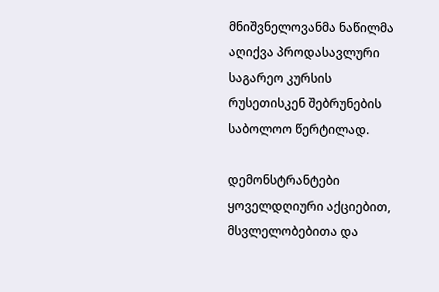მნიშვნელოვანმა ნაწილმა აღიქვა პროდასავლური საგარეო კურსის რუსეთისკენ შებრუნების საბოლოო წერტილად.

დემონსტრანტები ყოველდღიური აქციებით, მსვლელობებითა და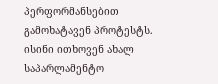პერფორმანსებით გამოხატავენ პროტესტს. ისინი ითხოვენ ახალ საპარლამენტო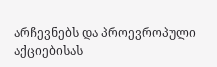არჩევნებს და პროევროპული აქციებისას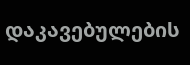დაკავებულების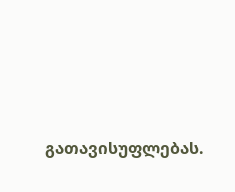გათავისუფლებას.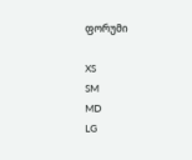ფორუმი

XS
SM
MD
LG